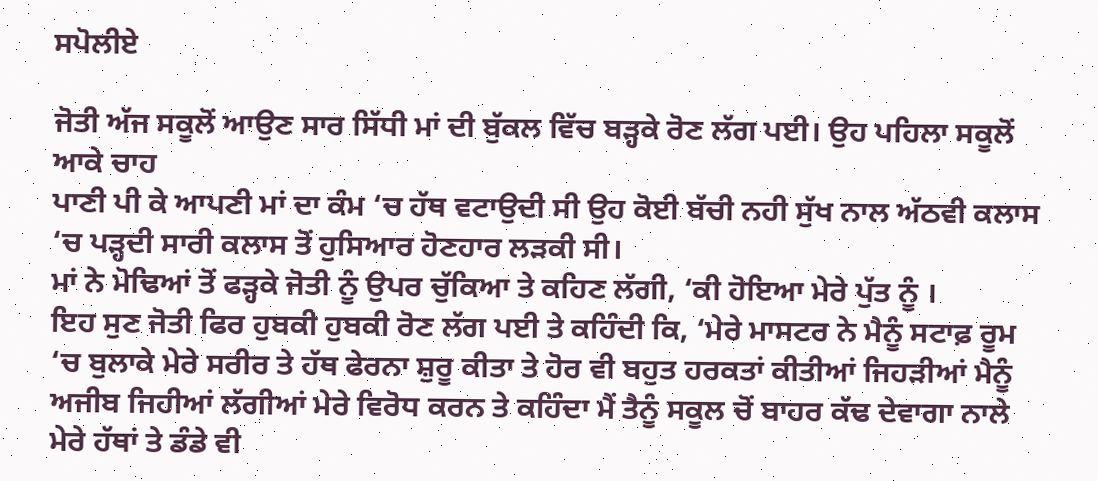ਸਪੋਲੀਏ

ਜੋਤੀ ਅੱਜ ਸਕੂਲੋਂ ਆਉਣ ਸਾਰ ਸਿੱਧੀ ਮਾਂ ਦੀ ਬੁੱਕਲ ਵਿੱਚ ਬੜ੍ਹਕੇ ਰੋਣ ਲੱਗ ਪਈ। ਉਹ ਪਹਿਲਾ ਸਕੂਲੋਂ ਆਕੇ ਚਾਹ
ਪਾਣੀ ਪੀ ਕੇ ਆਪਣੀ ਮਾਂ ਦਾ ਕੰਮ ‘ਚ ਹੱਥ ਵਟਾਉਦੀ ਸੀ ਉਹ ਕੋਈ ਬੱਚੀ ਨਹੀ ਸੁੱਖ ਨਾਲ ਅੱਠਵੀ ਕਲਾਸ ‘ਚ ਪੜ੍ਹਦੀ ਸਾਰੀ ਕਲਾਸ ਤੋਂ ਹੁਸਿਆਰ ਹੋਣਹਾਰ ਲੜਕੀ ਸੀ।
ਮਾਂ ਨੇ ਮੋਢਿਆਂ ਤੋਂ ਫੜ੍ਹਕੇ ਜੋਤੀ ਨੂੰ ਉਪਰ ਚੁੱਕਿਆ ਤੇ ਕਹਿਣ ਲੱਗੀ, ‘ਕੀ ਹੋਇਆ ਮੇਰੇ ਪੁੱਤ ਨੂੰ ।
ਇਹ ਸੁਣ ਜੋਤੀ ਫਿਰ ਹੁਬਕੀ ਹੁਬਕੀ ਰੋਣ ਲੱਗ ਪਈ ਤੇ ਕਹਿੰਦੀ ਕਿ, ‘ਮੇਰੇ ਮਾਸਟਰ ਨੇ ਮੈਨੂੰ ਸਟਾਫ਼ ਰੂਮ ‘ਚ ਬੁਲਾਕੇ ਮੇਰੇ ਸਰੀਰ ਤੇ ਹੱਥ ਫੇਰਨਾ ਸ਼ੁਰੂ ਕੀਤਾ ਤੇ ਹੋਰ ਵੀ ਬਹੁਤ ਹਰਕਤਾਂ ਕੀਤੀਆਂ ਜਿਹੜੀਆਂ ਮੈਨੂੰ ਅਜੀਬ ਜਿਹੀਆਂ ਲੱਗੀਆਂ ਮੇਰੇ ਵਿਰੋਧ ਕਰਨ ਤੇ ਕਹਿੰਦਾ ਮੈਂ ਤੈਨੂੰ ਸਕੂਲ ਚੋਂ ਬਾਹਰ ਕੱਢ ਦੇਵਾਗਾ ਨਾਲੇ ਮੇਰੇ ਹੱਥਾਂ ਤੇ ਡੰਡੇ ਵੀ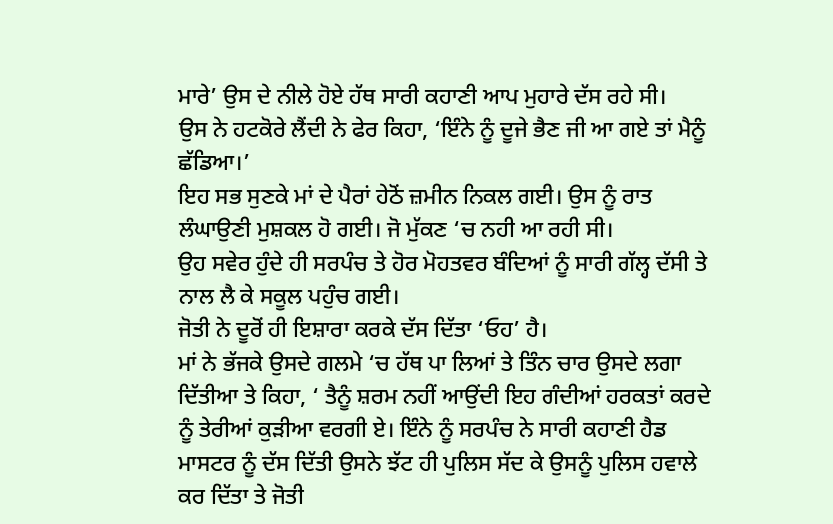ਮਾਰੇ’ ਉਸ ਦੇ ਨੀਲੇ ਹੋਏ ਹੱਥ ਸਾਰੀ ਕਹਾਣੀ ਆਪ ਮੁਹਾਰੇ ਦੱਸ ਰਹੇ ਸੀ।
ਉਸ ਨੇ ਹਟਕੋਰੇ ਲੈਂਦੀ ਨੇ ਫੇਰ ਕਿਹਾ, ‘ਇੰਨੇ ਨੂੰ ਦੂਜੇ ਭੈਣ ਜੀ ਆ ਗਏ ਤਾਂ ਮੈਨੂੰ ਛੱਡਿਆ।’
ਇਹ ਸਭ ਸੁਣਕੇ ਮਾਂ ਦੇ ਪੈਰਾਂ ਹੇਠੋਂ ਜ਼ਮੀਨ ਨਿਕਲ ਗਈ। ਉਸ ਨੂੰ ਰਾਤ ਲੰਘਾਉਣੀ ਮੁਸ਼ਕਲ ਹੋ ਗਈ। ਜੋ ਮੁੱਕਣ ‘ਚ ਨਹੀ ਆ ਰਹੀ ਸੀ।
ਉਹ ਸਵੇਰ ਹੁੰਦੇ ਹੀ ਸਰਪੰਚ ਤੇ ਹੋਰ ਮੋਹਤਵਰ ਬੰਦਿਆਂ ਨੂੰ ਸਾਰੀ ਗੱਲ੍ਹ ਦੱਸੀ ਤੇ ਨਾਲ ਲੈ ਕੇ ਸਕੂਲ ਪਹੁੰਚ ਗਈ।
ਜੋਤੀ ਨੇ ਦੂਰੋਂ ਹੀ ਇਸ਼ਾਰਾ ਕਰਕੇ ਦੱਸ ਦਿੱਤਾ ‘ਓਹ’ ਹੈ।
ਮਾਂ ਨੇ ਭੱਜਕੇ ਉਸਦੇ ਗਲਮੇ ‘ਚ ਹੱਥ ਪਾ ਲਿਆਂ ਤੇ ਤਿੰਨ ਚਾਰ ਉਸਦੇ ਲਗਾ ਦਿੱਤੀਆ ਤੇ ਕਿਹਾ, ‘ ਤੈਨੂੰ ਸ਼ਰਮ ਨਹੀਂ ਆਉਂਦੀ ਇਹ ਗੰਦੀਆਂ ਹਰਕਤਾਂ ਕਰਦੇ ਨੂੰ ਤੇਰੀਆਂ ਕੁੜੀਆ ਵਰਗੀ ਏ। ਇੰਨੇ ਨੂੰ ਸਰਪੰਚ ਨੇ ਸਾਰੀ ਕਹਾਣੀ ਹੈਡ ਮਾਸਟਰ ਨੂੰ ਦੱਸ ਦਿੱਤੀ ਉਸਨੇ ਝੱਟ ਹੀ ਪੁਲਿਸ ਸੱਦ ਕੇ ਉਸਨੂੰ ਪੁਲਿਸ ਹਵਾਲੇ ਕਰ ਦਿੱਤਾ ਤੇ ਜੋਤੀ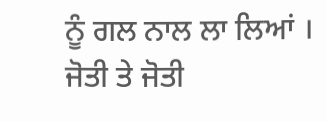ਨੂੰ ਗਲ ਨਾਲ ਲਾ ਲਿਆਂ ।
ਜੋਤੀ ਤੇ ਜੋਤੀ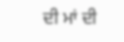ਦੀ ਮਾਂ ਦੀ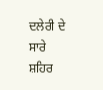ਦਲੇਰੀ ਦੇ ਸਾਰੇ ਸ਼ਹਿਰ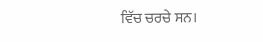ਵਿੱਚ ਚਰਚੇ ਸਨ।